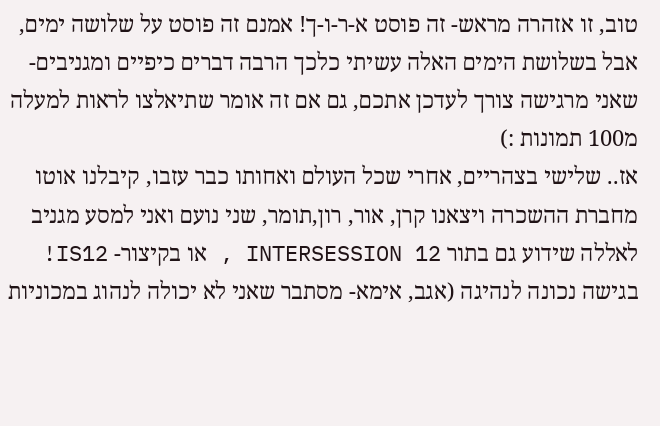טוב, זו אזהרה מראש- זה פוסט א-ר-ו-ך! אמנם זה פוסט על שלושה ימים, אבל בשלושת הימים האלה עשיתי כלכך הרבה דברים כיפיים ומגניבים- שאני מרגישה צורך לעדכן אתכם, גם אם זה אומר שתיאלצו לראות למעלה מ100 תמונות :)
אז.. שלישי בצהריים, אחרי שכל העולם ואחותו כבר עזבו, קיבלנו אוטו מחברת ההשכרה ויצאנו קרן, אור, רון,תומר, שני נועם ואני למסע מגניב לאללה שידוע גם בתור INTERSESSION 12 , או בקיצור- IS12!
בגישה נכונה לנהיגה (אגב, אימא- מסתבר שאני לא יכולה לנהוג במכוניות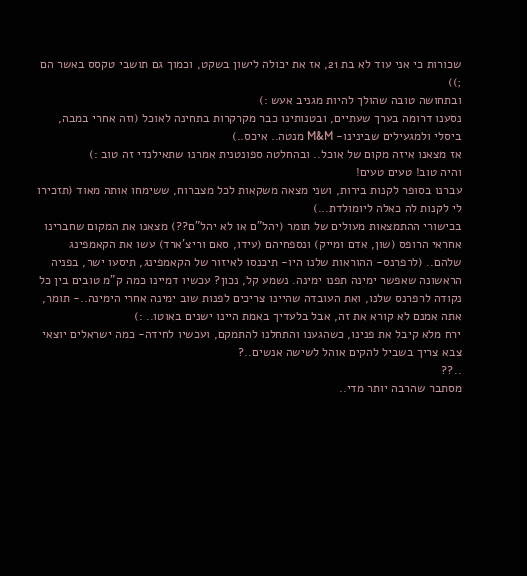שכורות כי אני עוד לא בת 21, אז את יכולה לישון בשקט, וכמוך גם תושבי טקסס באשר הם ;))
ובתחושה טובה שהולך להיות מגניב אעש :)
נסענו דרומה בערך שעתיים, ובטנותינו כבר מקרקרות בתחינה לאוכל (וזה אחרי במבה, ביסלי ולמגעילים שבינינו- M&M מנטה.. איכס..)
אז מצאנו איזה מקום של אוכל.. ובהחלטה ספונטנית אמרנו שתאילנדי זה טוב :)
והיה טוב! טעים טעים!
עברנו בסופר לקנות בירות, ושני מצאה משקאות לכל מצברוח, ששימחו אותה מאוד (תזכירו לי לקנות לה כאלה ליומולדת...)
בכישורי ההתמצאות מעולים של תומר (יהל"ם או לא יהל"ם??) מצאנו את המקום שחברינו אחראי הרופס (שון, אדם ומייק) ונספחיהם (עידו, סאם וריצ'ארד) עשו את הקאמפינג שלהם.. (לרפרנס- ההוראות שלנו היו- תיכנסו לאיזור של הקאמפינג, תיסעו ישר, בפניה הראשונה שאפשר ימינה תפנו ימינה. נשמע קל, נכון? עכשיו דמיינו כמה ק"מ טובים בין כל נקודה לרפרנס שלנו, ואת העובדה שהיינו צריכים לפנות שוב ימינה אחרי הימינה..- תומר, אתה אמנם לא קורא את זה, אבל בלעדיך באמת היינו ישנים באוטו.. :)
ירח מלא קיבל את פנינו, כשהגענו והתחלנו להתמקם, ועכשיו לחידה- כמה ישראלים יוצאי צבא צריך בשביל להקים אוהל לשישה אנשים..?
..??
מסתבר שהרבה יותר מדי..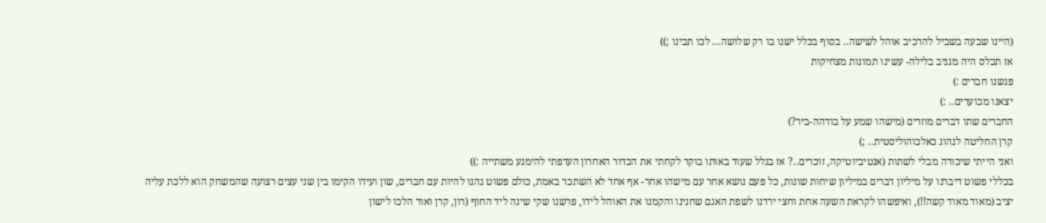(היינו שבעה בשביל להרכיב אוהל לשישה.. בסוף בכלל ישנו בו רק שלושה... לכו תבינו ;))
אז תכלס היה מגניב בלילה- עשינו תמונות מצחיקות
פגשנו חברים :)
יצאנו מכוערים.. :)
החברים שתו דברים מוזרים (מישהו שמע על בודהה-ביר?)
קרן החליטה לנהוג כאלכוהוליסטית.. ;)
ואני הייתי שיכורה מבלי לשתות (אנטיביוטיקה, זוכרים..? אז בגלל שעוד באותו בוקר לקחתי את הכדור האחרון העדפתי להימנע משתייה :))
בכללי פשוט דיברנו על מיליון דברים במיליון שיחות שונות, כל פעם נושא אחר עם מישהו אחר- אף אחד לא השתכר באמת, כולם פשוט נהנו להיות עם חברים, שון ועידו הקימו בין שני עצים רצועה שהמשחק הוא ללכת עליה יציב (מאוד מאוד קשה!!), ואיפשהו לקראת השעה אחת וחצי ירדנו לשפת האגם שחנינו והקמנו את האוהל לידו, פרשנו שקי שינה ליד החוף (רון, קרן ואור הלכו לישון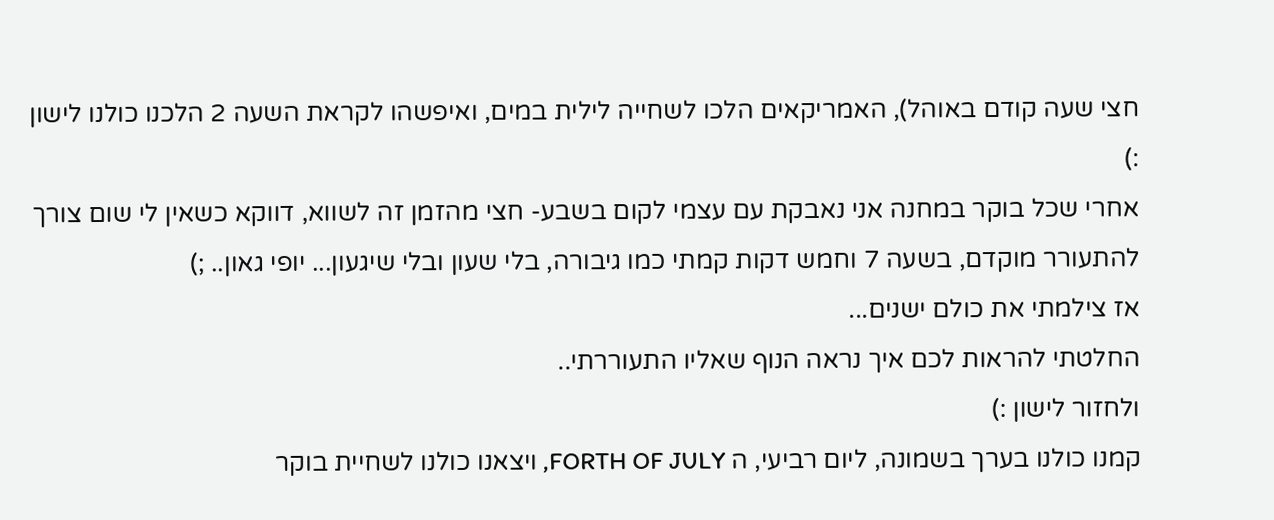חצי שעה קודם באוהל), האמריקאים הלכו לשחייה לילית במים, ואיפשהו לקראת השעה 2 הלכנו כולנו לישון :)
אחרי שכל בוקר במחנה אני נאבקת עם עצמי לקום בשבע- חצי מהזמן זה לשווא, דווקא כשאין לי שום צורך להתעורר מוקדם, בשעה 7 וחמש דקות קמתי כמו גיבורה, בלי שעון ובלי שיגעון... יופי גאון.. ;)
אז צילמתי את כולם ישנים...
החלטתי להראות לכם איך נראה הנוף שאליו התעוררתי..
ולחזור לישון :)
קמנו כולנו בערך בשמונה, ליום רביעי, ה FORTH OF JULY, ויצאנו כולנו לשחיית בוקר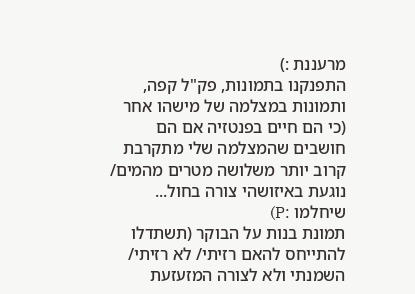מרעננת :)
התפנקנו בתמונות, פק"ל קפה, ותמונות במצלמה של מישהו אחר (כי הם חיים בפנטזיה אם הם חושבים שהמצלמה שלי מתקרבת קרוב יותר משלושה מטרים מהמים/ נוגעת באיזושהי צורה בחול... שיחלמו :P)
תמונת בנות על הבוקר (תשתדלו להתייחס להאם רזיתי/ לא רזיתי/ השמנתי ולא לצורה המזעזעת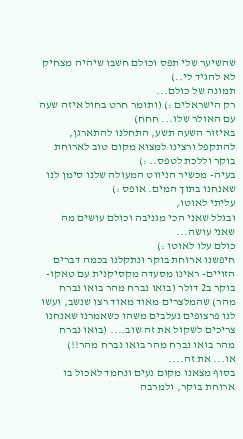שהשיער שלי תפס וכולם חשבו שיהיה מצחיק לא להגיד לי..)
תמונה של כולם...
רק הישראלים :) (ותומר חרט בחול איזה שעה עם האולר שלו... חחח)
באיזור השעה תשע, התחלנו להתארגן, להתקפל ורצינו למצוא מקום טוב לארוחת בוקר וללכת לטפס.. :)
בעיה- מכשיר הניווט המעולה שלנו סימן לנו שאנחנו בתוך המים. אופס :)
עליתי לאוטו,
ובגלל שאני הכי מגניבה וכולם עושים מה שאני עושה...
כולם עלו לאוטו :)
חיפשנו ארוחת בוקר ונתקלנו בכמה דברים הזויים- ראינו מסעדה מקסיקנית עם טאקו-בוקר ב2 דולר (בואו נברח מהר בואו נברח מהר) שהמלצרים מאוד מאוד רצו שנשב, ועשו לנו פרצופים נעלבים משהו כשאמרנו שאנחנו צריכים לשקול את זה שוב.... (בואו נברח מהר בואו נברח מהר בואו נברח מהר!!)
או... את זה....
בסוף מצאנו מקום נעים ונחמד לאכול בו ארוחת בוקר, ולמרבה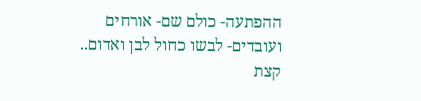ההפתעה- כולם שם- אורחים ועובדים- לבשו כחול לבן ואדום..
קצת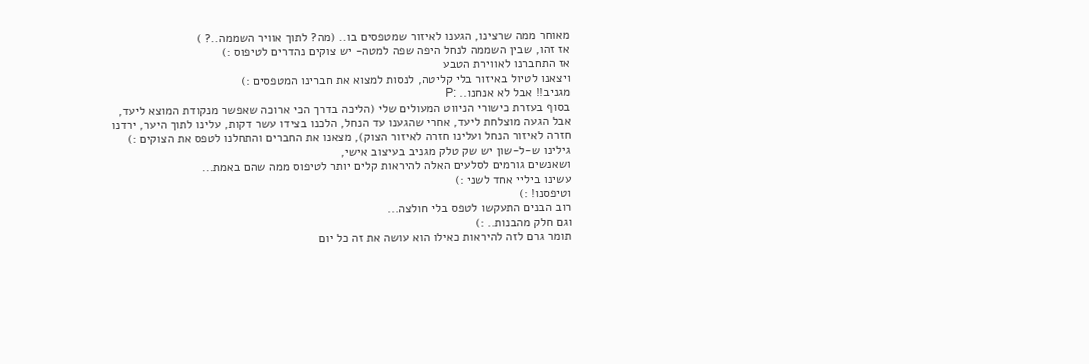מאוחר ממה שרצינו, הגענו לאיזור שמטפסים בו.. (מה? לתוך אוויר השממה..? )
אז זהו, שבין השממה לנחל היפה שפה למטה- יש צוקים נהדרים לטיפוס :)
אז התחברנו לאווירת הטבע
ויצאנו לטיול באיזור בלי קליטה, לנסות למצוא את חברינו המטפסים :)
מגניב!! אבל לא אנחנו.. :P
בסוף בעזרת כישורי הניווט המעולים שלי (הליכה בדרך הכי ארוכה שאפשר מנקודת המוצא ליעד, אבל הגעה מוצלחת ליעד, אחרי שהגענו עד הנחל, הלכנו בצידו עשר דקות, עלינו לתוך היער, ירדנו חזרה לאיזור הנחל ועלינו חזרה לאיזור הצוק), מצאנו את החברים והתחלנו לטפס את הצוקים :)
גילינו ש-ל-שון יש שק טלק מגניב בעיצוב אישי,
ושאנשים גורמים לסלעים האלה להיראות קלים יותר לטיפוס ממה שהם באמת...
עשינו ביליי אחד לשני :)
וטיפסנו! :)
רוב הבנים התעקשו לטפס בלי חולצה...
וגם חלק מהבנות.. :)
תומר גרם לזה להיראות כאילו הוא עושה את זה כל יום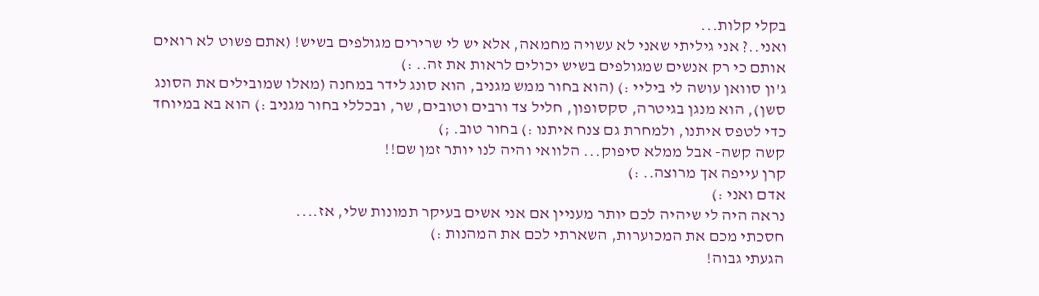בקלי קלות...
ואני..? אני גיליתי שאני לא עשויה מחמאה, אלא יש לי שרירים מגולפים בשיש! (אתם פשוט לא רואים אותם כי רק אנשים שמגולפים בשיש יכולים לראות את זה.. :)
ג'ון סוואן עושה לי ביליי :) (הוא בחור ממש מגניב, הוא סונג לידר במחנה (מאלו שמובילים את הסונג סשן), הוא מנגן בגיטרה, סקסופון, חליל צד ורבים וטובים, שר, ובכללי בחור מגניב :) הוא בא במיוחד כדי לטפס איתנו, ולמחרת גם צנח איתנו :) בחור טוב. ;)
קשה קשה- אבל ממלא סיפוק... הלוואי והיה לנו יותר זמן שם!!
קרן עייפה אך מרוצה.. :)
אדם ואני :)
נראה היה לי שיהיה לכם יותר מעניין אם אני אשים בעיקר תמונות שלי, אז....
חסכתי מכם את המכוערות, השארתי לכם את המהנות :)
הגעתי גבוה!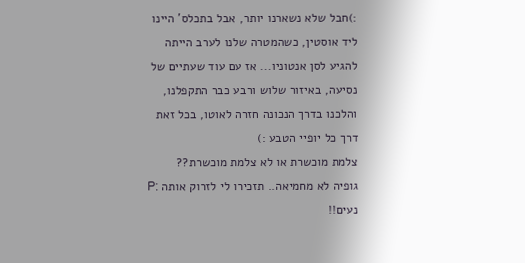:)חבל שלא נשארנו יותר, אבל בתכלס' היינו ליד אוסטין, כשהמטרה שלנו לערב הייתה להגיע לסן אנטוניו... אז עם עוד שעתיים של נסיעה, באיזור שלוש ורבע כבר התקפלנו, והלכנו בדרך הנכונה חזרה לאוטו, בכל זאת דרך כל יופיי הטבע :)
צלמת מוכשרת או לא צלמת מוכשרת??
גופיה לא מחמיאה.. תזכירו לי לזרוק אותה :P
נעים!!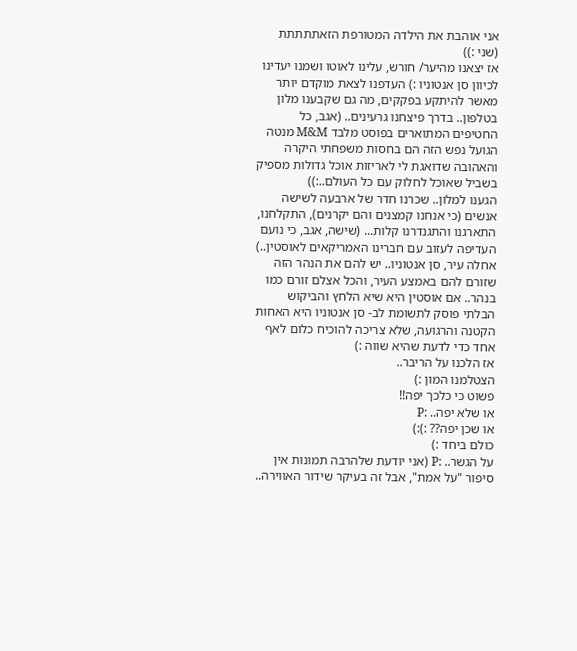אני אוהבת את הילדה המטורפת הזאתתתתת (שני :))
אז יצאנו מהיער/ חורש, עלינו לאוטו ושמנו יעדינו לכיוון סן אנטוניו :) העדפנו לצאת מוקדם יותר מאשר להיתקע בפקקים, מה גם שקבענו מלון בטלפון.. בדרך פיצחנו גרעינים.. (אגב, כל החטיפים המתוארים בפוסט מלבד M&M מנטה הגועל נפש הזה הם בחסות משפחתי היקרה והאהובה שדואגת לי לאריזות אוכל גדולות מספיק בשביל שאוכל לחלוק עם כל העולם..:))
הגענו למלון.. שכרנו חדר של ארבעה לשישה אנשים (כי אנחנו קמצנים והם יקרנים), התקלחנו, התארגנו והתגנדרנו קלות... (שישה, אגב, כי נועם העדיפה לעזוב עם חברינו האמריקאים לאוסטין..)
אחלה עיר, סן אנטוניו.. יש להם את הנהר הזה שזורם להם באמצע העיר, והכל אצלם זורם כמו בנהר.. אם אוסטין היא שיא הלחץ והביקוש הבלתי פוסק לתשומת לב- סן אנטוניו היא האחות הקטנה והרגועה, שלא צריכה להוכיח כלום לאף אחד כדי לדעת שהיא שווה :)
אז הלכנו על הריבר..
הצטלמנו המון :)
פשוט כי כלכך יפה!!
או שלא יפה.. :P
או שכן יפה?? :):)
כולם ביחד :)
על הגשר.. :P (אני יודעת שלהרבה תמונות אין סיפור "על אמת", אבל זה בעיקר שידור האווירה..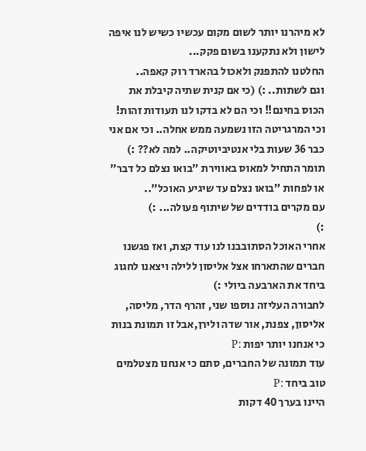לא מיהרנו יותר לשום מקום עכשיו כשיש לנו איפה לישון ולא נתקענו בשום פקק...
החלטנו להתפנק ולאכול בהארד רוק קאפה..
וגם לשתות.. :) (כי אם קנית שתיה קיבלת את הכוס בחינם!! וכי הם לא בדקו לנו תעודות זהות! וכי המרגריטה הזו נשמעה ממש אחלה.. וכי אם אני כבר 36 שעות בלי אנטיביוטיקה.. למה לא?? :)
תומר התחיל למאוס באווירת "בואו נצלם כל דבר" או לפחות "בואו נצלם עד שיגיע האוכל"..
עם מקרים בודדים של שיתוף פעולה... :)
:)
אחרי האוכל הסתובבנו לנו עוד קצת, ואז פגשנו חברים שהתארחו אצל אליסון ללילה ויצאנו לחגוג ביחד את הארבעה ביולי :)
לחבורה העליזה נוספו שני, זהרף הדר, מליסה, אליסון, צפנת, אור שדה ולירן,אבל זו תמונת בנות כי אנחנו יותר יפות :P
עוד תמונה של החברים, סתם כי אנחנו מצטלמים טוב ביחד :P
היינו בערך 40 דקות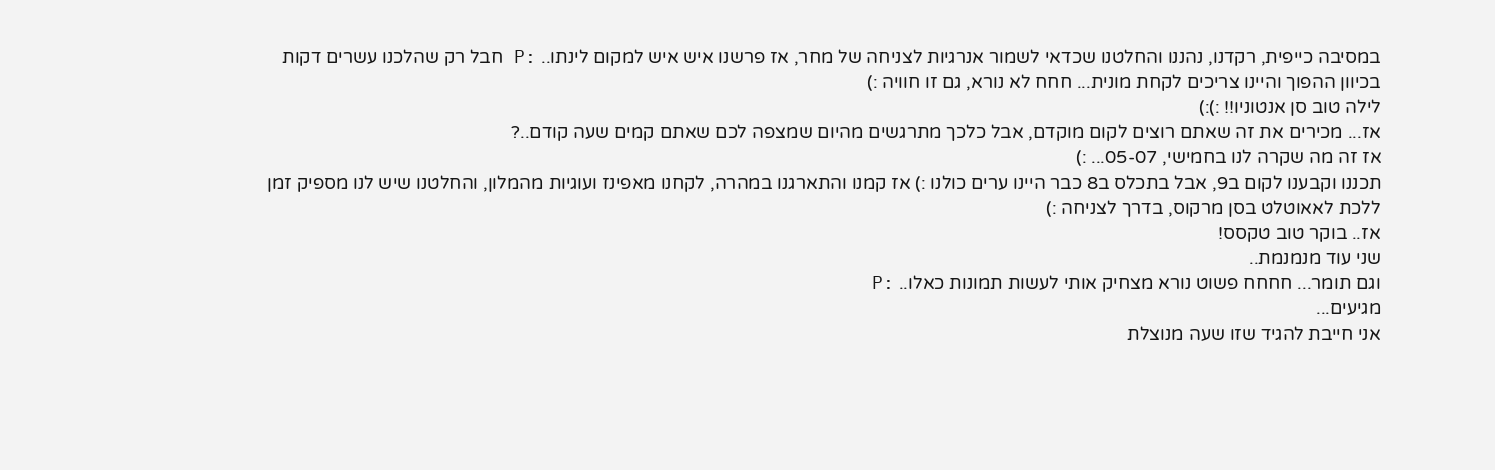במסיבה כייפית, רקדנו, נהננו והחלטנו שכדאי לשמור אנרגיות לצניחה של מחר, אז פרשנו איש איש למקום לינתו.. :P חבל רק שהלכנו עשרים דקות בכיוון ההפוך והיינו צריכים לקחת מונית... חחח לא נורא, גם זו חוויה :)
לילה טוב סן אנטוניו!! :):)
אז... מכירים את זה שאתם רוצים לקום מוקדם, אבל כלכך מתרגשים מהיום שמצפה לכם שאתם קמים שעה קודם..?
אז זה מה שקרה לנו בחמישי, 05-07... :)
תכננו וקבענו לקום ב9, אבל בתכלס ב8 כבר היינו ערים כולנו :) אז קמנו והתארגנו במהרה, לקחנו מאפינז ועוגיות מהמלון, והחלטנו שיש לנו מספיק זמן ללכת לאאוטלט בסן מרקוס, בדרך לצניחה :)
אז.. בוקר טוב טקסס!
שני עוד מנמנמת..
וגם תומר... חחחח פשוט נורא מצחיק אותי לעשות תמונות כאלו.. :P
מגיעים...
אני חייבת להגיד שזו שעה מנוצלת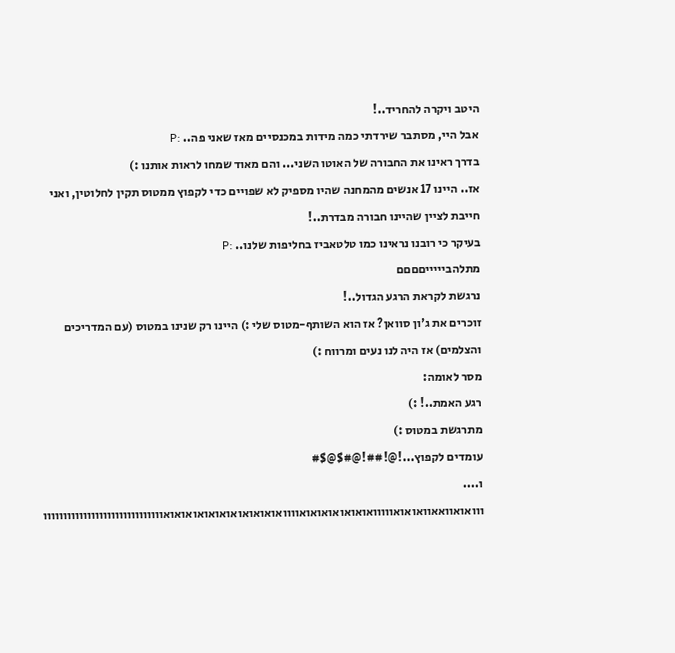היטב ויקרה להחריד..!
אבל היי, מסתבר שירדתי כמה מידות במכנסיים מאז שאני פה.. :P
בדרך ראינו את החבורה של האוטו השני... והם מאוד שמחו לראות אותנו :)
אז.. היינו 17 אנשים מהמחנה שהיו מספיק לא שפויים כדי לקפוץ ממטוס תקין לחלוטין, ואני חייבת לציין שהיינו חבורה מבדרת..!
בעיקר כי רובנו נראינו כמו טלטאביז בחליפות שלנו.. :P
מתלהביייייםםםם
נרגשת לקראת הרגע הגדול..!
זוכרים את ג'ון סוואן? אז הוא השותף-מטוס שלי :) היינו רק שנינו במטוס (עם המדריכים והצלמים) אז היה לנו נעים ומרווח :)
מסר לאומה:
רגע האמת..! :)
מתרגשת במטוס :)
עומדים לקפוץ...!@!##!@#$@$#
ו....
ווואואוואאוואואואווווואואואואואואואוווואואואואואואואואואואואוווווווווווווווווווווווווווווו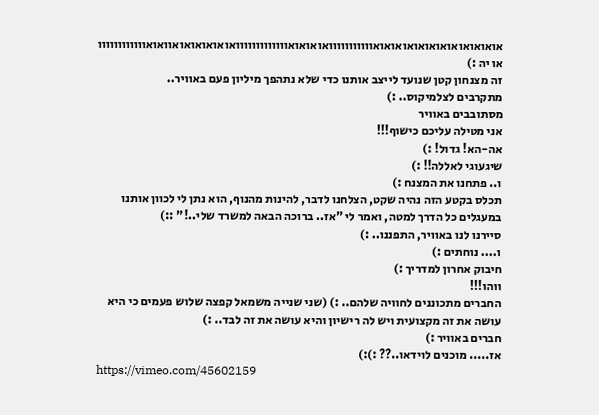אואואואואואואואואואואואווווווווווואואואואווווווווווווואואואואואואוואואוווווווווווו
או יה :)
זה מצנחון קטן שנועד לייצב אותנו כדי שלא נתהפך מיליון פעם באוויר..
מתקרבים לצלמיקוס.. :)
מסתובבים באוויר
אני מטילה עליכם כישוף!!!
אה-הא! גדול! :)
שיגעוגי לאללה!! :)
ו.. פתחנו את המצנח :)
תכלס בקטע הזה נהיה שקט, הצלחנו לדבר, להינות מהנוף, הוא נתן לי לכוון אותנו במעגלים כל הדרך למטה, ואמר לי "אז.. ברוכה הבאה למשרד שלי..!" ::)
סיירנו לנו באוויר, התפננו.. :)
ו.... נוחתים :)
חיבוק אחרון למדריך :)
ווהו!!!
החברים מתכוננים לחוויה שלהם.. :) (שני שנייה משמאל קפצה שלוש פעמים כי היא עושה את זה מקצועית ויש לה רישיון והיא עושה את זה לבד.. :)
חברים באוויר :)
אז..... מוכנים לוידאו..?? :):)
https://vimeo.com/45602159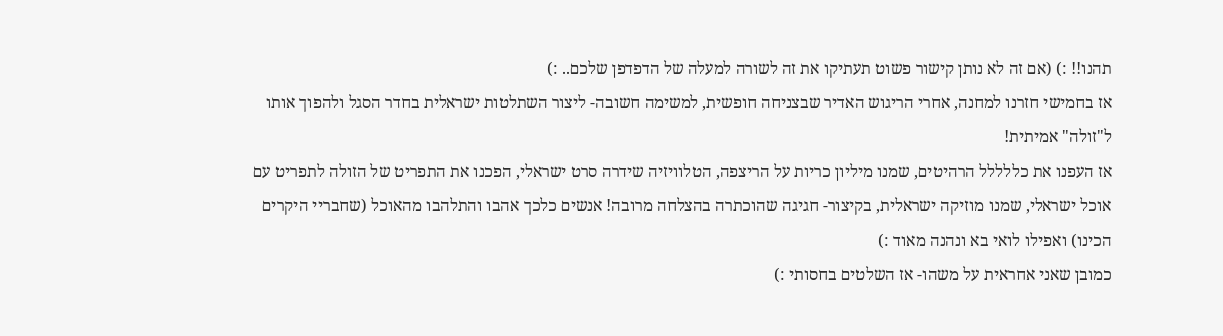תהנו!! :) (אם זה לא נותן קישור פשוט תעתיקו את זה לשורה למעלה של הדפדפן שלכם.. :)
אז בחמישי חזרנו למחנה, אחרי הריגוש האדיר שבצניחה חופשית, למשימה חשובה- ליצור השתלטות ישראלית בחדר הסגל ולהפוך אותו ל"זולה" אמיתית!
אז העפנו את כללללל הרהיטים, שמנו מיליון כריות על הריצפה, הטלוויזיה שידרה סרט ישראלי, הפכנו את התפריט של הזולה לתפריט עם אוכל ישראלי, שמנו מוזיקה ישראלית, בקיצור- חגיגה שהוכתרה בהצלחה מרובה! אנשים כלכך אהבו והתלהבו מהאוכל (שחבריי היקרים הכינו) ואפילו לואי בא ונהנה מאוד :)
כמובן שאני אחראית על משהו- אז השלטים בחסותי :)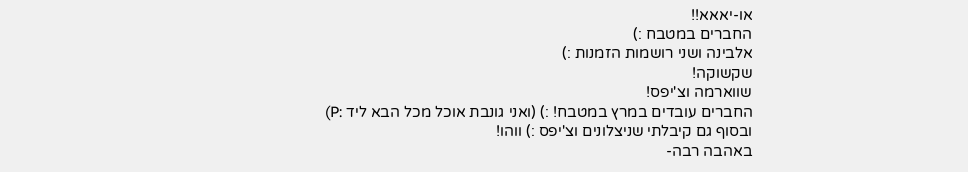או-יאאא!!
החברים במטבח :)
אלבינה ושני רושמות הזמנות :)
שקשוקה!
שווארמה וצ'יפס!
החברים עובדים במרץ במטבח! :) (ואני גונבת אוכל מכל הבא ליד :P)
ובסוף גם קיבלתי שניצלונים וצ'יפס :) ווהו!
באהבה רבה-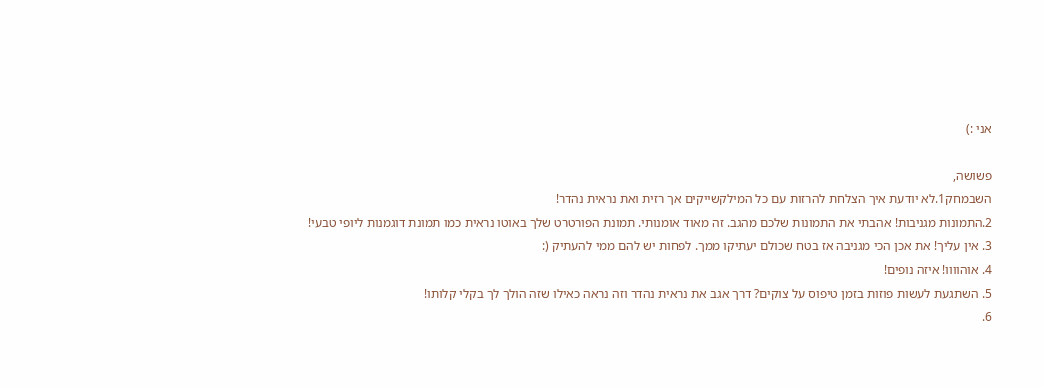אני :)

פשושה,
השבמחק1.לא יודעת איך הצלחת להרזות עם כל המילקשייקים אך רזית ואת נראית נהדר!
2.התמונות מגניבות! אהבתי את התמונות שלכם מהגב. זה מאוד אומנותי. תמונת הפורטרט שלך באוטו נראית כמו תמונת דוגמנות ליופי טבעי!
3. אין עליך! את אכן הכי מגניבה אז בטח שכולם יעתיקו ממך. לפחות יש להם ממי להעתיק (:
4. אוהוווו! איזה נופים!
5. השתגעת לעשות פוזות בזמן טיפוס על צוקים? דרך אגב את נראית נהדר וזה נראה כאילו שזה הולך לך בקלי קלותו!
6.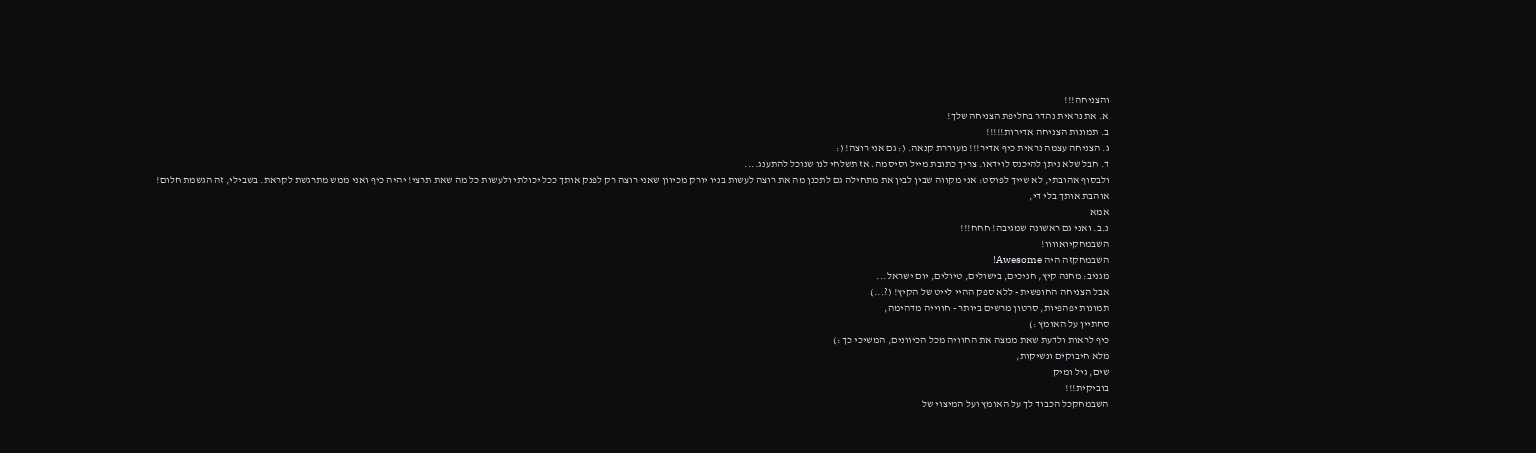והצניחה!!!
א. את נראית נהדר בחליפת הצניחה שלך!
ב. תמונות הצניחה אדירות!!!!!
ג. הצניחה עצמה נראית כיף אדיר!!! מעוררת קנאה. (: גם אני רוצה! (:
ד. חבל שלא ניתן להיכנס לוידאו. צריך כתובת מייל וסיסמה. אז תשלחי לנו שנוכל להתענג....
ולבסוף אהובתי, לא שייך לפוסט: אני מקווה שבין לבין את מתחילה גם לתכנן מה את רוצה לעשות בניו יורק מכיוון שאני רוצה רק לפנק אותך ככל יכולתי ולעשות כל מה שאת תרצי! יהיה כיף ואני ממש מתרגשת לקראת. בשבילי, זה הגשמת חלום!
אוהבת אותך בלי די,
אמא
נ.ב. ואני גם ראשונה שמגיבה! חחח!!!
השבמחקיואוווו!
השבמחקזה היה Awesome!
מגניב: מחנה קיץ, חניכים, בישולים, טיולים, יום ישראל...
אבל הצניחה החופשית - ללא ספק ההיי לייט של הקיץ! (?...)
תמונות יפהפיות, סרטון מרשים ביותר - חווייה מדהימה,
סחתיין על האומץ :)
כיף לראות ולדעת שאת ממצה את החוויה מכל הכיוונים, המשיכי כך :)
מלא חיבוקים ונשיקות,
שים, גיל ומיק
בוביקית!!!
השבמחקכל הכבוד לך על האומץ ועל המיצוי של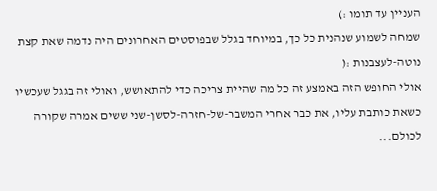העניין עד תומו :)
שמחה לשמוע שנהנית כל כך, במיוחד בגלל שבפוסטים האחרונים היה נדמה שאת קצת נוטה-לעצבנות :(
אולי החופש הזה באמצע זה כל מה שהיית צריכה כדי להתאושש, ואולי זה בגגל שעכשיו כשאת כותבת עליו, את כבר אחרי המשבר-של-חזרה-לסשן-שני ששים אמרה שקורה לכולם...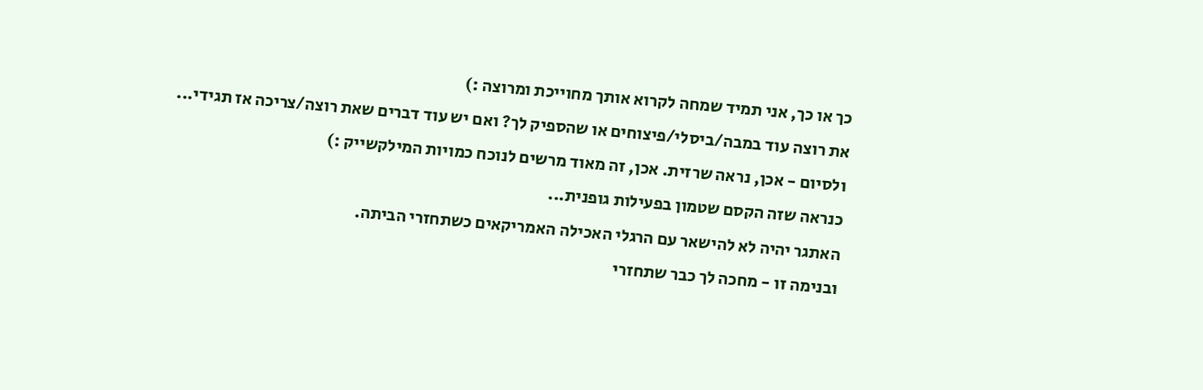כך או כך, אני תמיד שמחה לקרוא אותך מחוייכת ומרוצה :)
את רוצה עוד במבה/ביסלי/פיצוחים או שהספיק לך? ואם יש עוד דברים שאת רוצה/צריכה אז תגידי...
ולסיום - אכן, נראה שרזית. אכן, זה מאוד מרשים לנוכח כמויות המילקשייק :)
כנראה שזה הקסם שטמון בפעילות גופנית...
האתגר יהיה לא להישאר עם הרגלי האכילה האמריקאים כשתחזרי הביתה.
ובנימה זו - מחכה לך כבר שתחזרי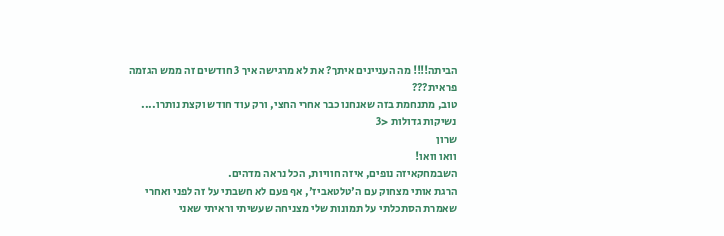הביתה!!!! מה העניינים איתך? את לא מרגישה איך 3 חודשים זה ממש הגזמה פראית???
טוב, מתנחמת בזה שאנחנו כבר אחרי החצי, ורק עוד חודש וקצת נותרו....
נשיקות גדולות <3
שרון
וואו וואו!
השבמחקאיזה נופים, איזה חוויות, הכל נראה מדהים.
הרגת אותי מצחוק עם ה'טלטאביז', אף פעם לא חשבתי על זה לפני ואחרי שאמרת הסתכלתי על תמונות שלי מצניחה שעשיתי וראיתי שאני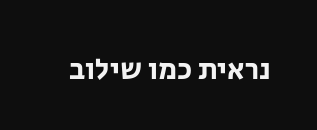נראית כמו שילוב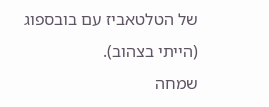של הטלטאביז עם בובספוג (הייתי בצהוב).
שמחה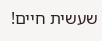שעשית חיים!